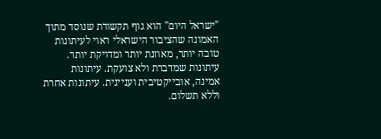"ישראל היום" הוא גוף תקשורת שנוסד מתוך האמונה שהציבור הישראלי ראוי לעיתונות טובה יותר, מאוזנת יותר ומדויקת יותר. עיתונות שמדברת ולא צועקת. עיתונות אמינה, אובייקטיבית ועניינית. עיתונות אחרת וללא תשלום.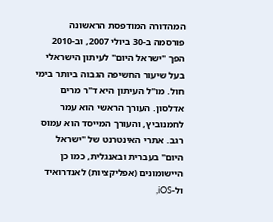המהדורה המודפסת הראשונה פורסמה ב-30 ביולי 2007, וב-2010 הפך "ישראל היום" לעיתון הישראלי בעל שיעור החשיפה הגבוה ביותר בימי חול. מו"ל העיתון היא ד"ר מרים אדלסון. העורך הראשי הוא עמר לחמנוביץ, והעורך המייסד הוא עמוס רגב. אתרי האינטרנט של "ישראל היום" בעברית ובאנגלית, כמו כן היישומונים (אפליקציות) לאנדרואיד ול-iOS,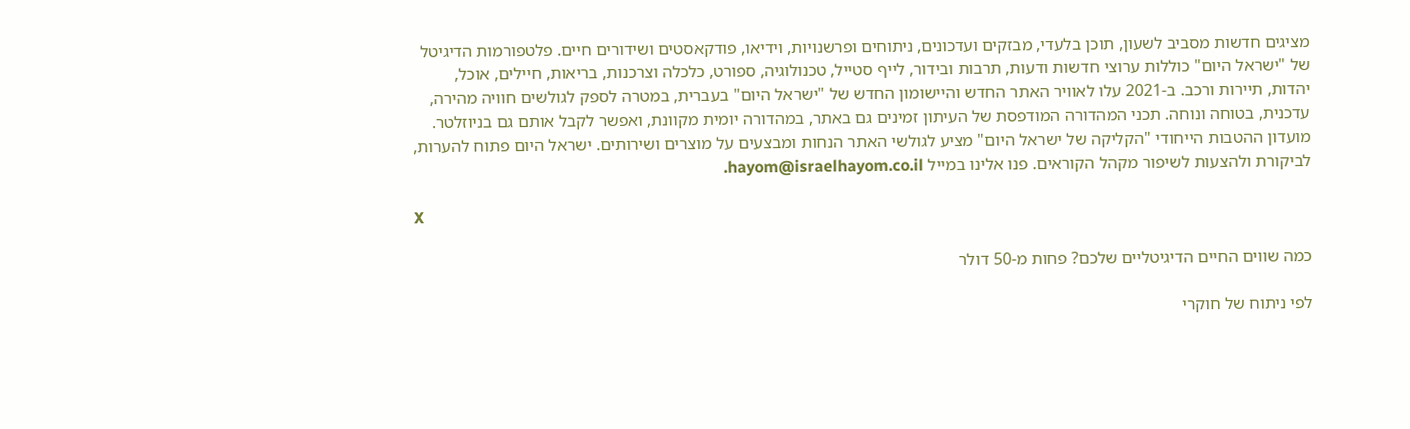מציגים חדשות מסביב לשעון, תוכן בלעדי, מבזקים ועדכונים, ניתוחים ופרשנויות, וידיאו, פודקאסטים ושידורים חיים. פלטפורמות הדיגיטל של "ישראל היום" כוללות ערוצי חדשות ודעות, תרבות ובידור, לייף סטייל, טכנולוגיה, ספורט, כלכלה וצרכנות, בריאות, חיילים, אוכל, יהדות, תיירות ורכב. ב-2021 עלו לאוויר האתר החדש והיישומון החדש של "ישראל היום" בעברית, במטרה לספק לגולשים חוויה מהירה, עדכנית, בטוחה ונוחה. תכני המהדורה המודפסת של העיתון זמינים גם באתר, במהדורה יומית מקוונת, ואפשר לקבל אותם גם בניוזלטר. מועדון ההטבות הייחודי "הקליקה של ישראל היום" מציע לגולשי האתר הנחות ומבצעים על מוצרים ושירותים. ישראל היום פתוח להערות, לביקורת ולהצעות לשיפור מקהל הקוראים. פנו אלינו במייל hayom@israelhayom.co.il.

X

כמה שווים החיים הדיגיטליים שלכם? פחות מ-50 דולר

לפי ניתוח של חוקרי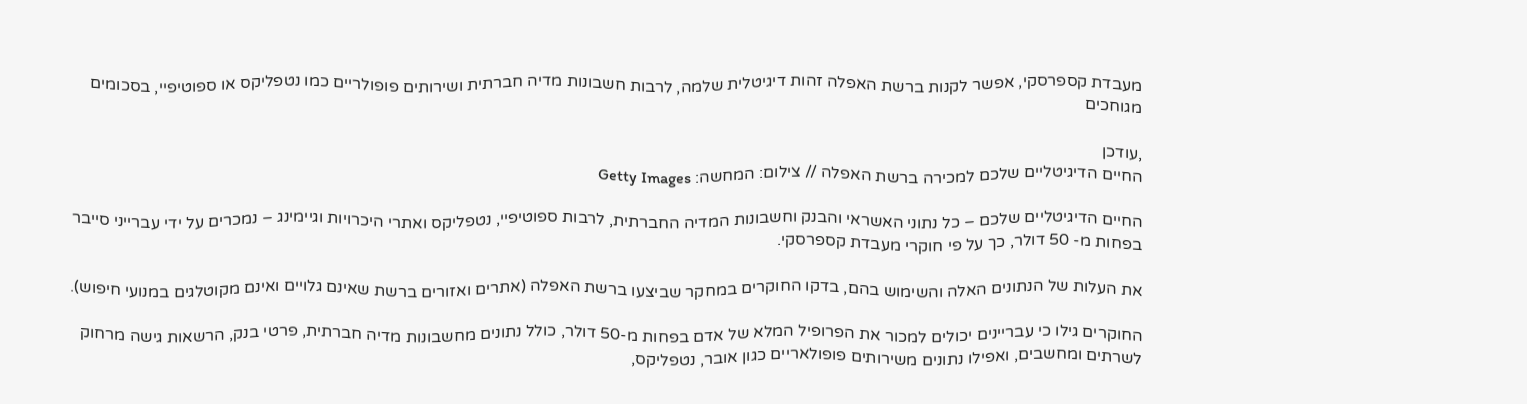מעבדת קספרסקי, אפשר לקנות ברשת האפלה זהות דיגיטלית שלמה, לרבות חשבונות מדיה חברתית ושירותים פופולריים כמו נטפליקס או ספוטיפיי, בסכומים מגוחכים

,עודכן
החיים הדיגיטליים שלכם למכירה ברשת האפלה // צילום: המחשה: Getty Images

החיים הדיגיטליים שלכם – כל נתוני האשראי והבנק וחשבונות המדיה החברתית, לרבות ספוטיפיי, נטפליקס ואתרי היכרויות וגיימינג – נמכרים על ידי עברייני סייבר בפחות מ- 50 דולר, כך על פי חוקרי מעבדת קספרסקי.

את העלות של הנתונים האלה והשימוש בהם, בדקו החוקרים במחקר שביצעו ברשת האפלה (אתרים ואזורים ברשת שאינם גלויים ואינם מקוטלגים במנועי חיפוש).

החוקרים גילו כי עבריינים יכולים למכור את הפרופיל המלא של אדם בפחות מ-50 דולר, כולל נתונים מחשבונות מדיה חברתית, פרטי בנק, הרשאות גישה מרחוק לשרתים ומחשבים, ואפילו נתונים משירותים פופולאריים כגון אובר, נטפליקס,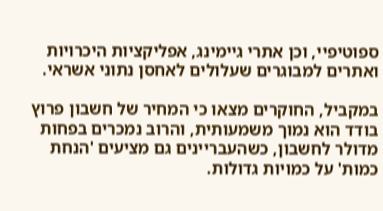ספוטיפיי, וכן אתרי גיימינג, אפליקציות היכרויות ואתרים למבוגרים שעלולים לאחסן נתוני אשראי.

במקביל, החוקרים מצאו כי המחיר של חשבון פרוץ בודד הוא נמוך משמעותית, והרוב נמכרים בפחות מדולר לחשבון, כשהעבריינים גם מציעים 'הנחת כמות' על כמויות גדולות.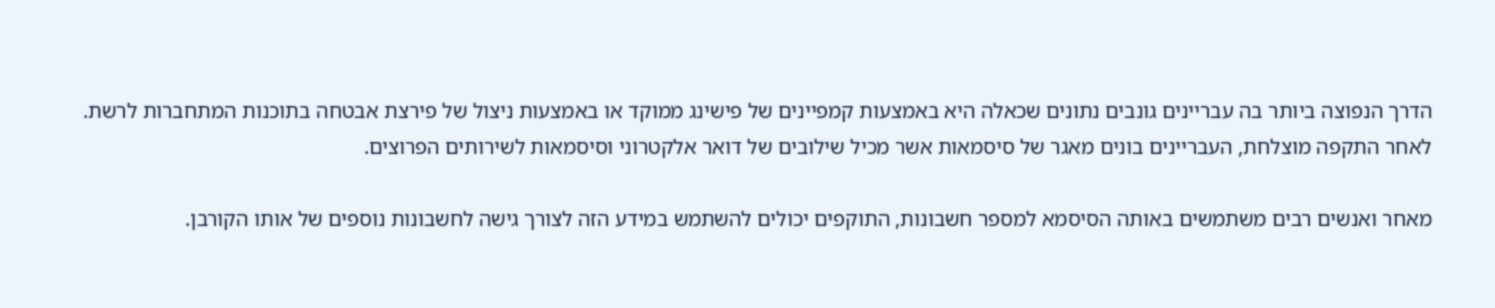הדרך הנפוצה ביותר בה עבריינים גונבים נתונים שכאלה היא באמצעות קמפיינים של פישינג ממוקד או באמצעות ניצול של פירצת אבטחה בתוכנות המתחברות לרשת. לאחר התקפה מוצלחת, העבריינים בונים מאגר של סיסמאות אשר מכיל שילובים של דואר אלקטרוני וסיסמאות לשירותים הפרוצים.

מאחר ואנשים רבים משתמשים באותה הסיסמא למספר חשבונות, התוקפים יכולים להשתמש במידע הזה לצורך גישה לחשבונות נוספים של אותו הקורבן.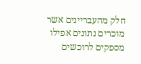חלק מהעבריינים אשר מוכרים נתונים אפילו מספקים לרוכשים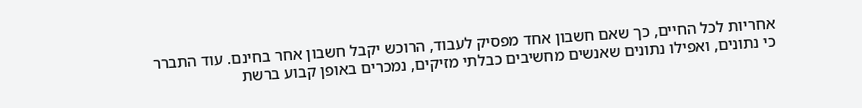אחריות לכל החיים, כך שאם חשבון אחד מפסיק לעבוד, הרוכש יקבל חשבון אחר בחינם. עוד התברר כי נתונים, ואפילו נתונים שאנשים מחשיבים כבלתי מזיקים, נמכרים באופן קבוע ברשת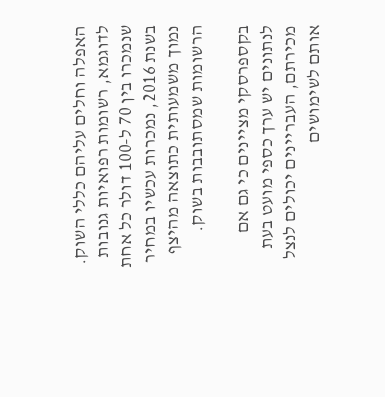האפלה וחלים עליהם כללי השוק. לדוגמא, רשומות רפואיות גנובות שנמכרו בין 70 ל-100 דולר כל אחת בשנת 2016, נמכרות עכשיו במחיר נמוך משמעותית כתוצאה מהיצף הרשומות שמסתובבות בשוק.

בקספרסקי מציינים כי גם אם לנתונים יש ערך כספי מועט בעת מכירתם, העבריינים יכולים לנצל אותם לשימושים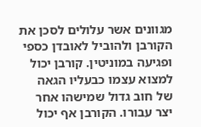מגוונים אשר עלולים לסכן את הקורבן ולהוביל לאובדן כספי ופגיעה במוניטין. קורבן יכול למצוא עצמו כבעליו הגאה של חוב גדול שמישהו אחר יצר עבורו. הקורבן אף יכול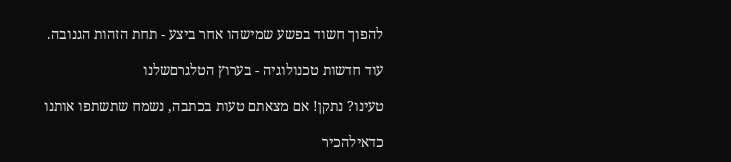להפוך חשוד בפשע שמישהו אחר ביצע - תחת הזהות הגנובה.

עוד חדשות טכנולוגיה - בערוץ הטלגרםשלנו

טעינו? נתקן! אם מצאתם טעות בכתבה, נשמח שתשתפו אותנו

כדאילהכיר